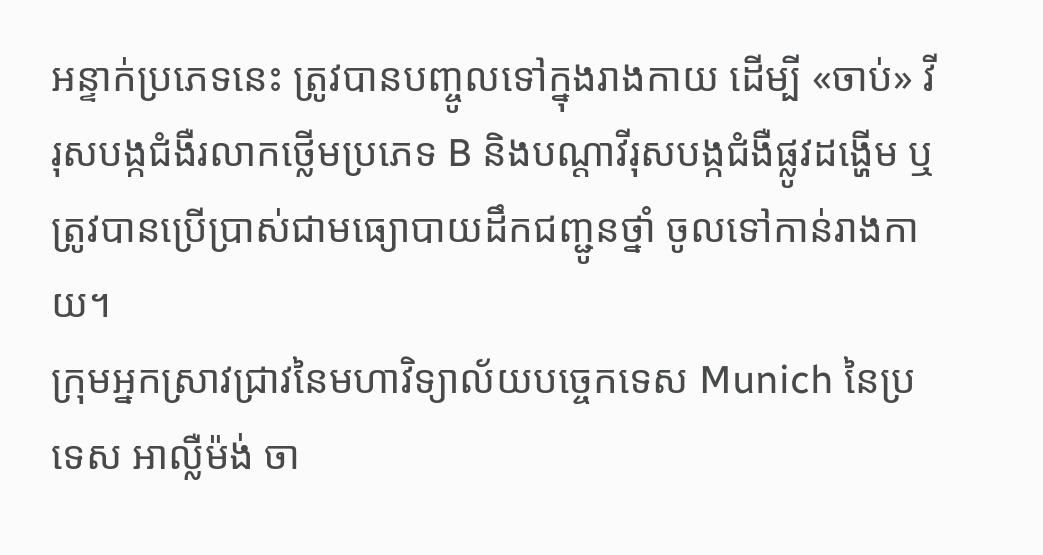អន្ទាក់ប្រភេទនេះ ត្រូវបានបញ្ចូលទៅក្នុងរាងកាយ ដើម្បី «ចាប់» វីរុសបង្កជំងឺរលាកថ្លើមប្រភេទ B និងបណ្ដាវីរុសបង្កជំងឺផ្លូវដង្ហើម ឬ ត្រូវបានប្រើប្រាស់ជាមធ្យោបាយដឹកជញ្ជូនថ្នាំ ចូលទៅកាន់រាងកាយ។
ក្រុមអ្នកស្រាវជ្រាវនៃមហាវិទ្យាល័យបច្ចេកទេស Munich នៃប្រទេស អាល្លឺម៉ង់ ចា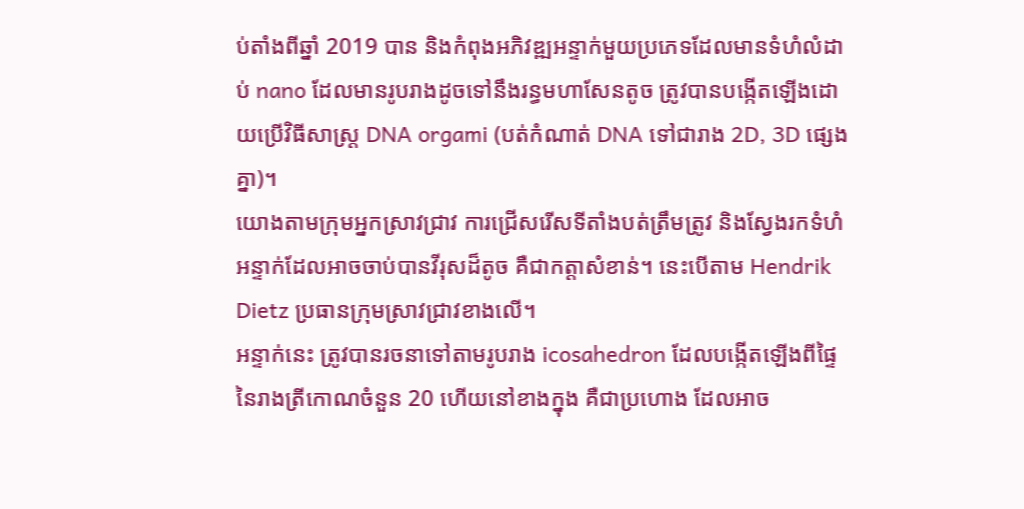ប់តាំងពីឆ្នាំ 2019 បាន និងកំពុងអភិវឌ្ឍអន្ទាក់មួយប្រភេទដែលមានទំហំលំដាប់ nano ដែលមានរូបរាងដូចទៅនឹងរន្ធមហាសែនតូច ត្រូវបានបង្កើតឡើងដោយប្រើវិធីសាស្ត្រ DNA orgami (បត់កំណាត់ DNA ទៅជារាង 2D, 3D ផ្សេងគ្នា)។
យោងតាមក្រុមអ្នកស្រាវជ្រាវ ការជ្រើសរើសទីតាំងបត់ត្រឹមត្រូវ និងស្វែងរកទំហំអន្ទាក់ដែលអាចចាប់បានវីរុសដ៏តូច គឺជាកត្តាសំខាន់។ នេះបើតាម Hendrik Dietz ប្រធានក្រុមស្រាវជ្រាវខាងលើ។
អន្ទាក់នេះ ត្រូវបានរចនាទៅតាមរូបរាង icosahedron ដែលបង្កើតឡើងពីផ្ទៃនៃរាងត្រីកោណចំនួន 20 ហើយនៅខាងក្នុង គឺជាប្រហោង ដែលអាច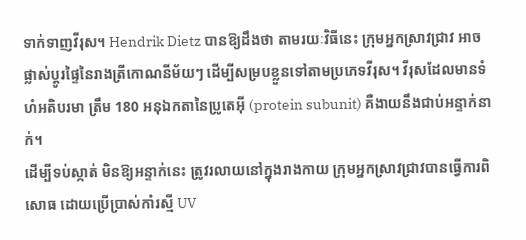ទាក់ទាញវីរុស។ Hendrik Dietz បានឱ្យដឹងថា តាមរយៈវិធីនេះ ក្រុមអ្នកស្រាវជ្រាវ អាចផ្លាស់ប្ដូរផ្ទៃនៃរាងត្រីកោណនីម័យៗ ដើម្បីសម្របខ្លួនទៅតាមប្រភេទវីរុស។ វីរុសដែលមានទំហំអតិបរមា ត្រឹម 180 អនុឯកតានៃប្រូតេអ៊ី (protein subunit) គឺងាយនឹងជាប់អន្ទាក់នាក់។
ដើម្បីទប់ស្កាត់ មិនឱ្យអន្ទាក់នេះ ត្រូវរលាយនៅក្នុងរាងកាយ ក្រុមអ្នកស្រាវជ្រាវបានធ្វើការពិសោធ ដោយប្រើប្រាស់កាំរស្មី UV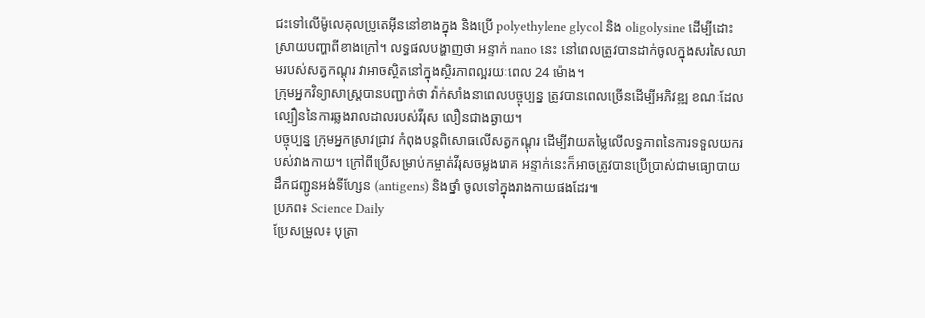ជះទៅលើម៉ូលេគុលប្រូតេអ៊ីននៅខាងក្នុង និងប្រើ polyethylene glycol និង oligolysine ដើម្បីដោះស្រាយបញ្ហាពីខាងក្រៅ។ លទ្ធផលបង្ហាញថា អន្ទាក់ nano នេះ នៅពេលត្រូវបានដាក់ចូលក្នុងសរសៃឈាមរបស់សត្វកណ្ដុរ វាអាចស្ថិតនៅក្នុងស្ថិរភាពល្អរយៈពេល 24 ម៉ោង។
ក្រុមអ្នកវិទ្យាសាស្ត្របានបញ្ជាក់ថា វ៉ាក់សាំងនាពេលបច្ចុប្បន្ន ត្រូវបានពេលច្រើនដើម្បីអភិវឌ្ឍ ខណៈដែលល្បឿននៃការឆ្លងរាលដាលរបស់វីរុស លឿនជាងឆ្ងាយ។
បច្ចុប្បន្ន ក្រុមអ្នកស្រាវជ្រាវ កំពុងបន្តពិសោធលើសត្វកណ្ដុរ ដើម្បីវាយតម្លៃលើលទ្ធភាពនៃការទទួលយករបស់វាងកាយ។ ក្រៅពីប្រើសម្រាប់កម្ចាត់វីរុសចម្លងរោគ អន្ទាក់នេះក៏អាចត្រូវបានប្រើប្រាស់ជាមធ្យោបាយដឹកជញ្ជូនអង់ទីហ្សែន (antigens) និងថ្នាំ ចូលទៅក្នុងរាងកាយផងដែរ៕
ប្រភព៖ Science Daily
ប្រែសម្រួល៖ បុត្រា